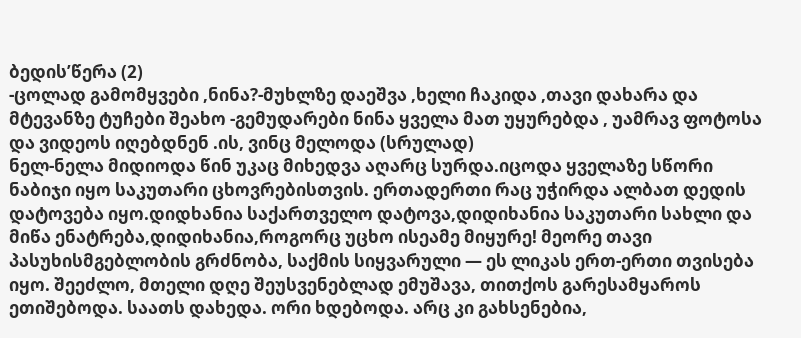ბედის’წერა (2)
-ცოლად გამომყვები ,ნინა?-მუხლზე დაეშვა ,ხელი ჩაკიდა ,თავი დახარა და მტევანზე ტუჩები შეახო -გემუდარები ნინა ყველა მათ უყურებდა , უამრავ ფოტოსა და ვიდეოს იღებდნენ .ის, ვინც მელოდა (სრულად)
ნელ-ნელა მიდიოდა წინ უკაც მიხედვა აღარც სურდა.იცოდა ყველაზე სწორი ნაბიჯი იყო საკუთარი ცხოვრებისთვის. ერთადერთი რაც უჭირდა ალბათ დედის დატოვება იყო.დიდხანია საქართველო დატოვა,დიდიხანია საკუთარი სახლი და მიწა ენატრება,დიდიხანია,როგორც უცხო ისეამე მიყურე! მეორე თავი
პასუხისმგებლობის გრძნობა, საქმის სიყვარული — ეს ლიკას ერთ-ერთი თვისება იყო. შეეძლო, მთელი დღე შეუსვენებლად ემუშავა, თითქოს გარესამყაროს ეთიშებოდა. საათს დახედა. ორი ხდებოდა. არც კი გახსენებია,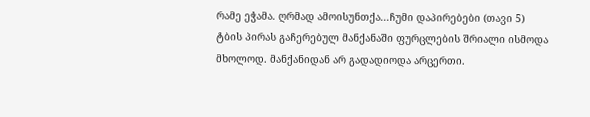რამე ეჭამა. ღრმად ამოისუნთქა...ჩუმი დაპირებები (თავი 5)
ტბის პირას გაჩერებულ მანქანაში ფურცლების შრიალი ისმოდა მხოლოდ. მანქანიდან არ გადადიოდა არცერთი.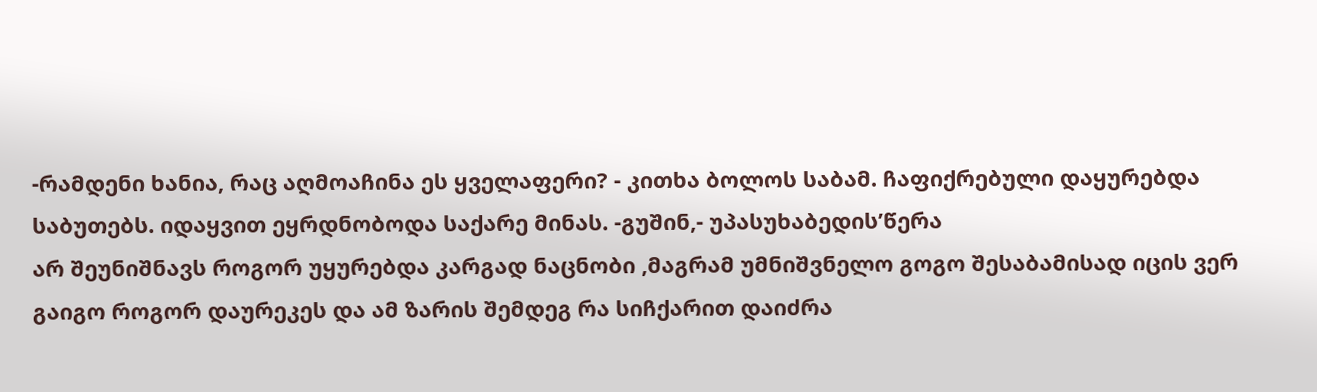-რამდენი ხანია, რაც აღმოაჩინა ეს ყველაფერი? - კითხა ბოლოს საბამ. ჩაფიქრებული დაყურებდა საბუთებს. იდაყვით ეყრდნობოდა საქარე მინას. -გუშინ,- უპასუხაბედის’წერა
არ შეუნიშნავს როგორ უყურებდა კარგად ნაცნობი ,მაგრამ უმნიშვნელო გოგო შესაბამისად იცის ვერ გაიგო როგორ დაურეკეს და ამ ზარის შემდეგ რა სიჩქარით დაიძრა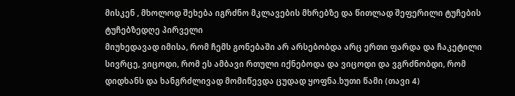მისკენ , მხოლოდ შეხება იგრძნო მკლავების მხრებზე და წითლად შეფერილი ტუჩების ტუჩებზედღე პირველი
მიუხედავად იმისა, რომ ჩემს გონებაში არ არსებობდა არც ერთი ფარდა და ჩაკეტილი სივრცე, ვიცოდი, რომ ეს ამბავი რთული იქნებოდა და ვიცოდი და ვგრძნობდი, რომ დიდხანს და ხანგრძლივად მომიწევდა ცუდად ყოფნა.ხუთი წამი (თავი 4)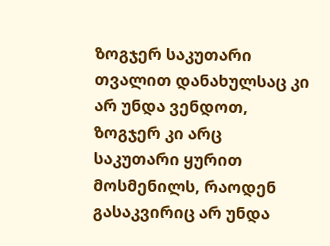ზოგჯერ საკუთარი თვალით დანახულსაც კი არ უნდა ვენდოთ, ზოგჯერ კი არც საკუთარი ყურით მოსმენილს, რაოდენ გასაკვირიც არ უნდა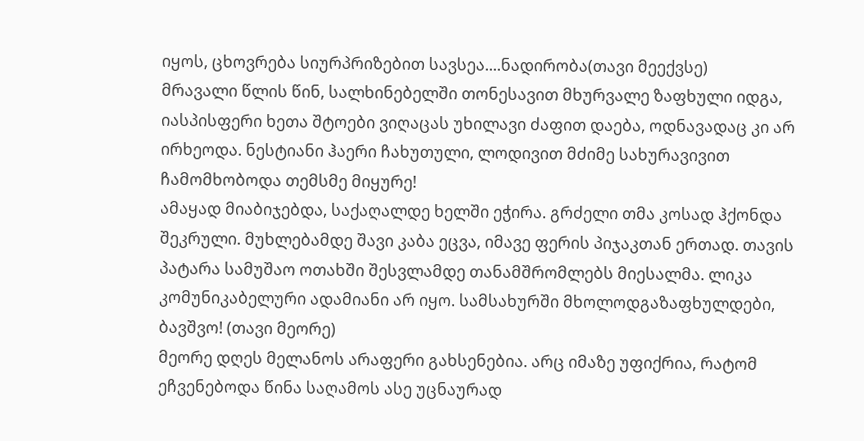იყოს, ცხოვრება სიურპრიზებით სავსეა....ნადირობა(თავი მეექვსე)
მრავალი წლის წინ, სალხინებელში თონესავით მხურვალე ზაფხული იდგა, იასპისფერი ხეთა შტოები ვიღაცას უხილავი ძაფით დაება, ოდნავადაც კი არ ირხეოდა. ნესტიანი ჰაერი ჩახუთული, ლოდივით მძიმე სახურავივით ჩამომხობოდა თემსმე მიყურე!
ამაყად მიაბიჯებდა, საქაღალდე ხელში ეჭირა. გრძელი თმა კოსად ჰქონდა შეკრული. მუხლებამდე შავი კაბა ეცვა, იმავე ფერის პიჯაკთან ერთად. თავის პატარა სამუშაო ოთახში შესვლამდე თანამშრომლებს მიესალმა. ლიკა კომუნიკაბელური ადამიანი არ იყო. სამსახურში მხოლოდგაზაფხულდები, ბავშვო! (თავი მეორე)
მეორე დღეს მელანოს არაფერი გახსენებია. არც იმაზე უფიქრია, რატომ ეჩვენებოდა წინა საღამოს ასე უცნაურად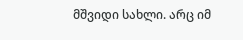მშვიდი სახლი. არც იმ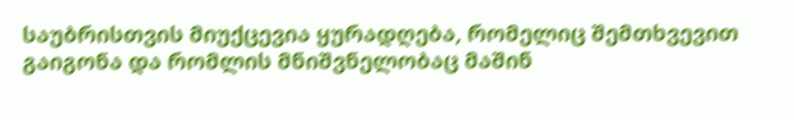საუბრისთვის მიუქცევია ყურადღება, რომელიც შემთხვევით გაიგონა და რომლის მნიშვნელობაც მაშინ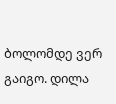ბოლომდე ვერ გაიგო. დილა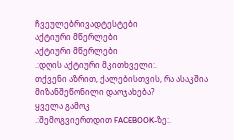ჩვეულებრივადტესტები
აქტიური მწერლები
აქტიური მწერლები
.:დღის აქტიური მკითხველი:.
თქვენი აზრით, ქალებისთვის, რა ასაკშია მიზანშეწონილი დაოჯახება?
ყველა გამოკ
.:შემოგვიერთდით FACEBOOK-ზე:.